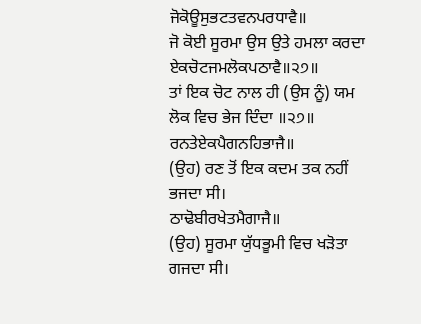ਜੋਕੋਊਸੁਭਟਤਵਨਪਰਧਾਵੈ॥
ਜੋ ਕੋਈ ਸੂਰਮਾ ਉਸ ਉਤੇ ਹਮਲਾ ਕਰਦਾ
ਏਕਚੋਟਜਮਲੋਕਪਠਾਵੈ॥੨੭॥
ਤਾਂ ਇਕ ਚੋਟ ਨਾਲ ਹੀ (ਉਸ ਨੂੰ) ਯਮ ਲੋਕ ਵਿਚ ਭੇਜ ਦਿੰਦਾ ॥੨੭॥
ਰਨਤੇਏਕਪੈਗਨਹਿਭਾਜੈ॥
(ਉਹ) ਰਣ ਤੋਂ ਇਕ ਕਦਮ ਤਕ ਨਹੀਂ ਭਜਦਾ ਸੀ।
ਠਾਢੋਬੀਰਖੇਤਮੈਗਾਜੈ॥
(ਉਹ) ਸੂਰਮਾ ਯੁੱਧਭੂਮੀ ਵਿਚ ਖੜੋਤਾ ਗਜਦਾ ਸੀ।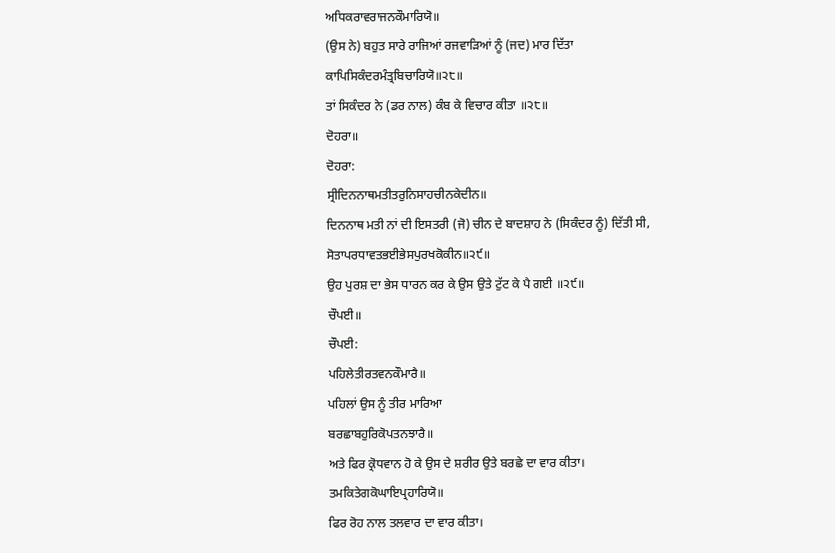ਅਧਿਕਰਾਵਰਾਜਨਕੌਮਾਰਿਯੋ॥
(ਉਸ ਨੇ) ਬਹੁਤ ਸਾਰੇ ਰਾਜਿਆਂ ਰਜਵਾੜਿਆਂ ਨੂੰ (ਜਦ) ਮਾਰ ਦਿੱਤਾ
ਕਾਪਿਸਿਕੰਦਰਮੰਤ੍ਰਬਿਚਾਰਿਯੋ॥੨੮॥
ਤਾਂ ਸਿਕੰਦਰ ਨੇ (ਡਰ ਨਾਲ) ਕੰਬ ਕੇ ਵਿਚਾਰ ਕੀਤਾ ॥੨੮॥
ਦੋਹਰਾ॥
ਦੋਹਰਾ:
ਸ੍ਰੀਦਿਨਨਾਥਮਤੀਤਰੁਨਿਸਾਹਚੀਨਕੇਦੀਨ॥
ਦਿਨਨਾਥ ਮਤੀ ਨਾਂ ਦੀ ਇਸਤਰੀ (ਜੋ) ਚੀਨ ਦੇ ਬਾਦਸ਼ਾਹ ਨੇ (ਸਿਕੰਦਰ ਨੂੰ) ਦਿੱਤੀ ਸੀ,
ਸੋਤਾਪਰਧਾਵਤਭਈਭੇਸਪੁਰਖਕੋਕੀਨ॥੨੯॥
ਉਹ ਪੁਰਸ਼ ਦਾ ਭੇਸ ਧਾਰਨ ਕਰ ਕੇ ਉਸ ਉਤੇ ਟੁੱਟ ਕੇ ਪੈ ਗਈ ॥੨੯॥
ਚੌਪਈ॥
ਚੌਪਈ:
ਪਹਿਲੇਤੀਰਤਵਨਕੌਮਾਰੈ॥
ਪਹਿਲਾਂ ਉਸ ਨੂੰ ਤੀਰ ਮਾਰਿਆ
ਬਰਛਾਬਹੁਰਿਕੋਪਤਨਝਾਰੈ॥
ਅਤੇ ਫਿਰ ਕ੍ਰੋਧਵਾਨ ਹੋ ਕੇ ਉਸ ਦੇ ਸ਼ਰੀਰ ਉਤੇ ਬਰਛੇ ਦਾ ਵਾਰ ਕੀਤਾ।
ਤਮਕਿਤੇਗਕੋਘਾਇਪ੍ਰਹਾਰਿਯੋ॥
ਫਿਰ ਰੋਹ ਨਾਲ ਤਲਵਾਰ ਦਾ ਵਾਰ ਕੀਤਾ।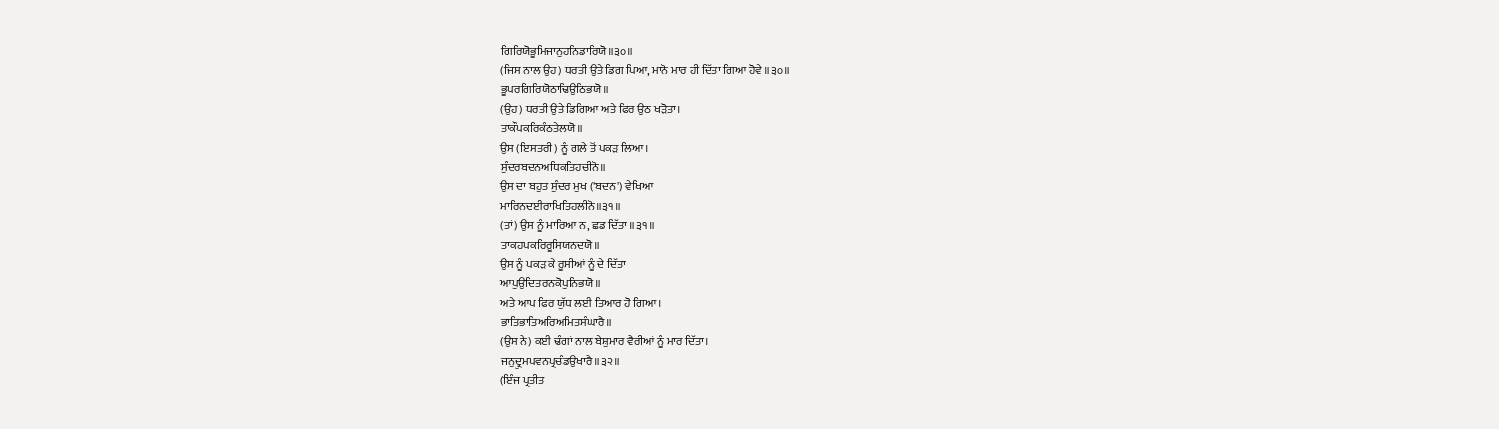ਗਿਰਿਯੋਭੂਮਿਜਾਨੁਹਨਿਡਾਰਿਯੋ॥੩੦॥
(ਜਿਸ ਨਾਲ ਉਹ) ਧਰਤੀ ਉਤੇ ਡਿਗ ਪਿਆ, ਮਾਨੋ ਮਾਰ ਹੀ ਦਿੱਤਾ ਗਿਆ ਹੋਵੇ ॥੩੦॥
ਭੂਪਰਗਿਰਿਯੋਠਾਢਿਉਠਿਭਯੋ॥
(ਉਹ) ਧਰਤੀ ਉਤੇ ਡਿਗਿਆ ਅਤੇ ਫਿਰ ਉਠ ਖੜੋਤਾ।
ਤਾਕੌਪਕਰਿਕੰਠਤੇਲਯੋ॥
ਉਸ (ਇਸਤਰੀ) ਨੂੰ ਗਲੇ ਤੋਂ ਪਕੜ ਲਿਆ।
ਸੁੰਦਰਬਦਨਅਧਿਕਤਿਹਚੀਨੋ॥
ਉਸ ਦਾ ਬਹੁਤ ਸੁੰਦਰ ਮੁਖ ('ਬਦਨ') ਵੇਖਿਆ
ਮਾਰਿਨਦਈਰਾਖਿਤਿਹਲੀਨੋ॥੩੧॥
(ਤਾਂ) ਉਸ ਨੂੰ ਮਾਰਿਆ ਨ, ਛਡ ਦਿੱਤਾ ॥੩੧॥
ਤਾਕਹਪਕਰਿਰੂਸਿਯਨਦਯੋ॥
ਉਸ ਨੂੰ ਪਕੜ ਕੇ ਰੂਸੀਆਂ ਨੂੰ ਦੇ ਦਿੱਤਾ
ਆਪੁਉਦਿਤਰਨਕੋਪੁਨਿਭਯੋ॥
ਅਤੇ ਆਪ ਫਿਰ ਯੁੱਧ ਲਈ ਤਿਆਰ ਹੋ ਗਿਆ।
ਭਾਤਿਭਾਤਿਅਰਿਅਮਿਤਸੰਘਾਰੈ॥
(ਉਸ ਨੇ) ਕਈ ਢੰਗਾਂ ਨਾਲ ਬੇਸ਼ੁਮਾਰ ਵੈਰੀਆਂ ਨੂੰ ਮਾਰ ਦਿੱਤਾ।
ਜਨੁਦ੍ਰੁਮਪਵਨਪ੍ਰਚੰਡਉਖਾਰੈ॥੩੨॥
(ਇੰਜ ਪ੍ਰਤੀਤ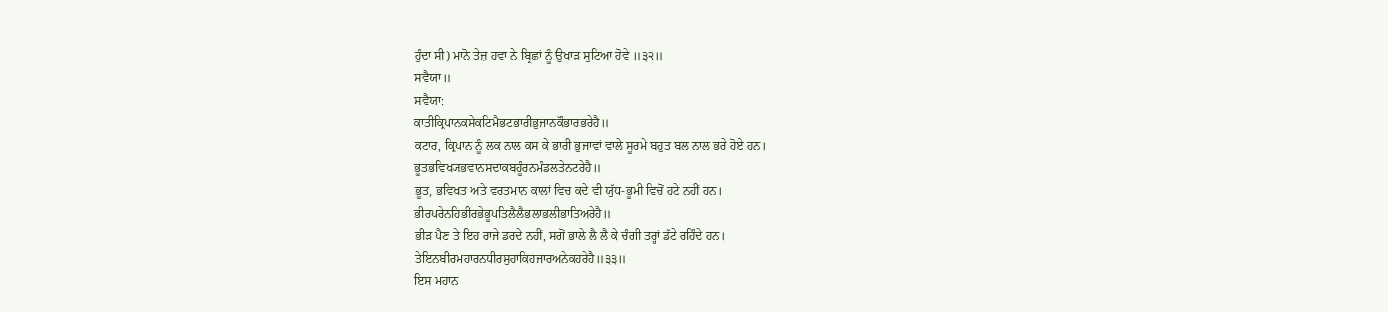ਹੁੰਦਾ ਸੀ) ਮਾਨੋ ਤੇਜ਼ ਹਵਾ ਨੇ ਬ੍ਰਿਛਾਂ ਨੂੰ ਉਖਾੜ ਸੁਟਿਆ ਹੋਵੇ ॥੩੨॥
ਸਵੈਯਾ॥
ਸਵੈਯਾ:
ਕਾਤੀਕ੍ਰਿਪਾਨਕਸੇਕਟਿਮੈਭਟਭਾਰੀਭੁਜਾਨਕੌਭਾਰਭਰੇਹੈ॥
ਕਟਾਰ, ਕ੍ਰਿਪਾਨ ਨੂੰ ਲਕ ਨਾਲ ਕਸ ਕੇ ਭਾਰੀ ਭੁਜਾਵਾਂ ਵਾਲੇ ਸੂਰਮੇ ਬਹੁਤ ਬਲ ਨਾਲ ਭਰੇ ਹੋਏ ਹਨ।
ਭੂਤਭਵਿਖ੍ਯਭਵਾਨਸਦਾਕਬਹੂੰਰਨਮੰਡਲਤੇਨਟਰੇਹੈ॥
ਭੂਤ, ਭਵਿਖਤ ਅਤੇ ਵਰਤਮਾਨ ਕਾਲਾਂ ਵਿਚ ਕਦੇ ਵੀ ਯੁੱਧ-ਭੂਮੀ ਵਿਚੋਂ ਹਟੇ ਨਹੀਂ ਹਨ।
ਭੀਰਪਰੇਨਹਿਭੀਰਭੇਭੂਪਤਿਲੈਲੈਭਲਾਭਲੀਭਾਤਿਅਰੇਹੈ॥
ਭੀੜ ਪੈਣ ਤੇ ਇਹ ਰਾਜੇ ਡਰਦੇ ਨਹੀਂ, ਸਗੋਂ ਭਾਲੇ ਲੈ ਲੈ ਕੇ ਚੰਗੀ ਤਰ੍ਹਾਂ ਡੱਟੇ ਰਹਿੰਦੇ ਹਨ।
ਤੇਇਨਬੀਰਮਹਾਰਨਧੀਰਸੁਹਾਕਿਹਜਾਰਅਨੇਕਹਰੇਹੈ॥੩੩॥
ਇਸ ਮਹਾਨ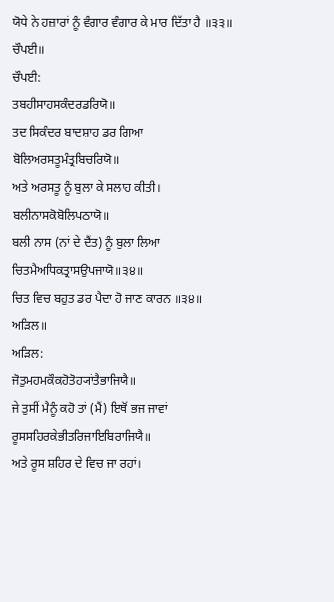ਯੋਧੇ ਨੇ ਹਜ਼ਾਰਾਂ ਨੂੰ ਵੰਗਾਰ ਵੰਗਾਰ ਕੇ ਮਾਰ ਦਿੱਤਾ ਹੈ ॥੩੩॥
ਚੌਪਈ॥
ਚੌਪਈ:
ਤਬਹੀਸਾਹਸਕੰਦਰਡਰਿਯੋ॥
ਤਦ ਸਿਕੰਦਰ ਬਾਦਸ਼ਾਹ ਡਰ ਗਿਆ
ਬੋਲਿਅਰਸਤੂਮੰਤ੍ਰਬਿਚਰਿਯੋ॥
ਅਤੇ ਅਰਸਤੂ ਨੂੰ ਬੁਲਾ ਕੇ ਸਲਾਹ ਕੀਤੀ।
ਬਲੀਨਾਸਕੋਬੋਲਿਪਠਾਯੋ॥
ਬਲੀ ਨਾਸ (ਨਾਂ ਦੇ ਦੈਂਤ) ਨੂੰ ਬੁਲਾ ਲਿਆ
ਚਿਤਮੈਅਧਿਕਤ੍ਰਾਸਉਪਜਾਯੋ॥੩੪॥
ਚਿਤ ਵਿਚ ਬਹੁਤ ਡਰ ਪੈਦਾ ਹੋ ਜਾਣ ਕਾਰਨ ॥੩੪॥
ਅੜਿਲ॥
ਅੜਿਲ:
ਜੋਤੁਮਹਮਕੌਕਹੋਤੋਹ੍ਯਾਂਤੈਭਾਜਿਯੈ॥
ਜੇ ਤੁਸੀਂ ਮੈਨੂੰ ਕਹੋ ਤਾਂ (ਮੈਂ) ਇਥੋਂ ਭਜ ਜਾਵਾਂ
ਰੂਸਸਹਿਰਕੇਭੀਤਰਿਜਾਇਬਿਰਾਜਿਯੈ॥
ਅਤੇ ਰੂਸ ਸ਼ਹਿਰ ਦੇ ਵਿਚ ਜਾ ਰਹਾਂ।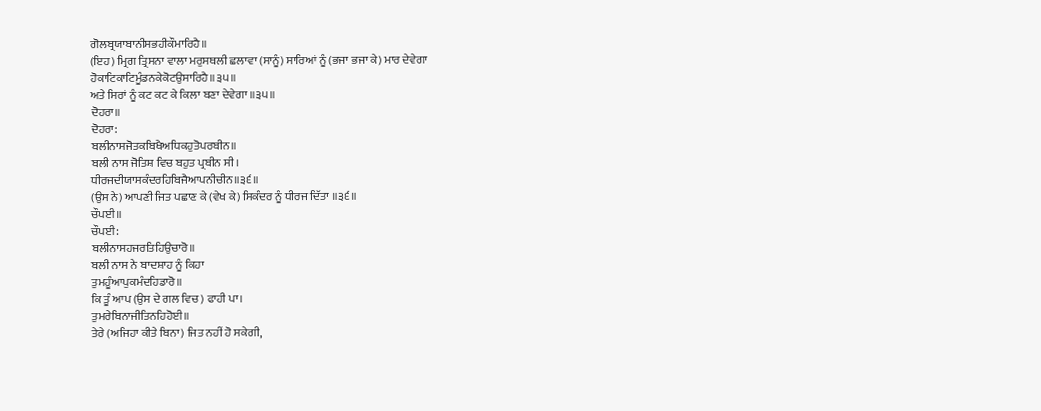ਗੋਲਬ੍ਰਯਾਬਾਨੀਸਭਹੀਕੌਮਾਰਿਹੈ॥
(ਇਹ) ਮ੍ਰਿਗ ਤ੍ਰਿਸਨਾ ਵਾਲਾ ਮਰੁਸਥਲੀ ਛਲਾਵਾ (ਸਾਨੂੰ) ਸਾਰਿਆਂ ਨੂੰ (ਭਜਾ ਭਜਾ ਕੇ) ਮਾਰ ਦੇਵੇਗਾ
ਹੋਕਾਟਿਕਾਟਿਮੂੰਡਨਕੇਕੋਟਉਸਾਰਿਹੈ॥੩੫॥
ਅਤੇ ਸਿਰਾਂ ਨੂੰ ਕਟ ਕਟ ਕੇ ਕਿਲਾ ਬਣਾ ਦੇਵੇਗਾ ॥੩੫॥
ਦੋਹਰਾ॥
ਦੋਹਰਾ:
ਬਲੀਨਾਸਜੋਤਕਬਿਖੈਅਧਿਕਹੁਤੋਪਰਬੀਨ॥
ਬਲੀ ਨਾਸ ਜੋਤਿਸ਼ ਵਿਚ ਬਹੁਤ ਪ੍ਰਬੀਨ ਸੀ।
ਧੀਰਜਦੀਯਾਸਕੰਦਰਹਿਬਿਜੈਆਪਨੀਚੀਨ॥੩੬॥
(ਉਸ ਨੇ) ਆਪਣੀ ਜਿਤ ਪਛਾਣ ਕੇ (ਵੇਖ ਕੇ) ਸਿਕੰਦਰ ਨੂੰ ਧੀਰਜ ਦਿੱਤਾ ॥੩੬॥
ਚੌਪਈ॥
ਚੌਪਈ:
ਬਲੀਨਾਸਹਜਰਤਿਹਿਉਚਾਰੋ॥
ਬਲੀ ਨਾਸ ਨੇ ਬਾਦਸ਼ਾਹ ਨੂੰ ਕਿਹਾ
ਤੁਮਹੂੰਆਪੁਕਮੰਦਹਿਡਾਰੋ॥
ਕਿ ਤੂੰ ਆਪ (ਉਸ ਦੇ ਗਲ ਵਿਚ) ਫਾਹੀ ਪਾ।
ਤੁਮਰੇਬਿਨਾਜੀਤਿਨਹਿਹੋਈ॥
ਤੇਰੇ (ਅਜਿਹਾ ਕੀਤੇ ਬਿਨਾ) ਜਿਤ ਨਹੀਂ ਹੋ ਸਕੇਗੀ,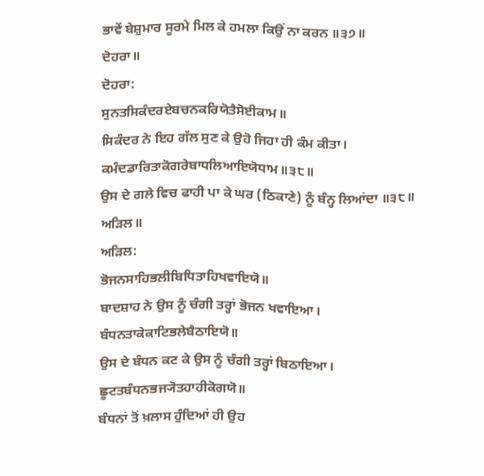ਭਾਵੇਂ ਬੇਸ਼ੁਮਾਰ ਸੂਰਮੇ ਮਿਲ ਕੇ ਹਮਲਾ ਕਿਉਂ ਨਾ ਕਰਨ ॥੩੭॥
ਦੋਹਰਾ॥
ਦੋਹਰਾ:
ਸੁਨਤਸਿਕੰਦਰਏਬਚਨਕਰਿਯੋਤੈਸੋਈਕਾਮ॥
ਸਿਕੰਦਰ ਨੇ ਇਹ ਗੱਲ ਸੁਣ ਕੇ ਉਹੋ ਜਿਹਾ ਹੀ ਕੰਮ ਕੀਤਾ।
ਕਮੰਦਡਾਰਿਤਾਕੋਗਰੇਬਾਧਲਿਆਇਯੋਧਾਮ॥੩੮॥
ਉਸ ਦੇ ਗਲੇ ਵਿਚ ਫਾਹੀ ਪਾ ਕੇ ਘਰ (ਠਿਕਾਣੇ) ਨੂੰ ਬੰਨ੍ਹ ਲਿਆਂਦਾ ॥੩੮॥
ਅੜਿਲ॥
ਅੜਿਲ:
ਭੋਜਨਸਾਹਿਭਲੀਬਿਧਿਤਾਹਿਖਵਾਇਯੋ॥
ਬਾਦਸ਼ਾਹ ਨੇ ਉਸ ਨੂੰ ਚੰਗੀ ਤਰ੍ਹਾਂ ਭੋਜਨ ਖਵਾਇਆ।
ਬੰਧਨਤਾਕੇਕਾਟਿਭਲੇਬੈਠਾਇਯੋ॥
ਉਸ ਦੇ ਬੰਧਨ ਕਟ ਕੇ ਉਸ ਨੂੰ ਚੰਗੀ ਤਰ੍ਹਾਂ ਬਿਠਾਇਆ।
ਛੂਟਤਬੰਧਨਭਜ੍ਯੋਤਹਾਹੀਕੋਗਯੋ॥
ਬੰਧਨਾਂ ਤੋਂ ਖ਼ਲਾਸ ਹੁੰਦਿਆਂ ਹੀ ਉਹ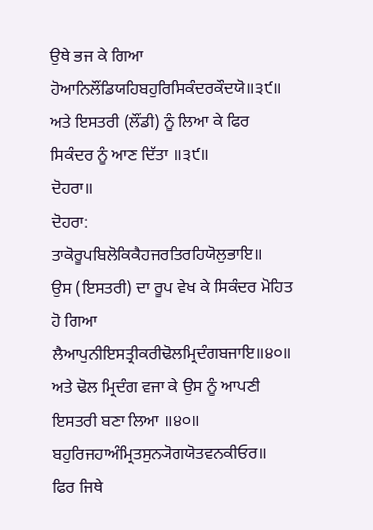ਉਥੇ ਭਜ ਕੇ ਗਿਆ
ਹੋਆਨਿਲੌਂਡਿਯਹਿਬਹੁਰਿਸਿਕੰਦਰਕੌਦਯੋ॥੩੯॥
ਅਤੇ ਇਸਤਰੀ (ਲੌਂਡੀ) ਨੂੰ ਲਿਆ ਕੇ ਫਿਰ ਸਿਕੰਦਰ ਨੂੰ ਆਣ ਦਿੱਤਾ ॥੩੯॥
ਦੋਹਰਾ॥
ਦੋਹਰਾ:
ਤਾਕੋਰੂਪਬਿਲੋਕਿਕੈਹਜਰਤਿਰਹਿਯੋਲੁਭਾਇ॥
ਉਸ (ਇਸਤਰੀ) ਦਾ ਰੂਪ ਵੇਖ ਕੇ ਸਿਕੰਦਰ ਮੋਹਿਤ ਹੋ ਗਿਆ
ਲੈਆਪੁਨੀਇਸਤ੍ਰੀਕਰੀਢੋਲਮ੍ਰਿਦੰਗਬਜਾਇ॥੪੦॥
ਅਤੇ ਢੋਲ ਮ੍ਰਿਦੰਗ ਵਜਾ ਕੇ ਉਸ ਨੂੰ ਆਪਣੀ ਇਸਤਰੀ ਬਣਾ ਲਿਆ ॥੪੦॥
ਬਹੁਰਿਜਹਾਅੰਮ੍ਰਿਤਸੁਨ੍ਯੋਗਯੋਤਵਨਕੀਓਰ॥
ਫਿਰ ਜਿਥੇ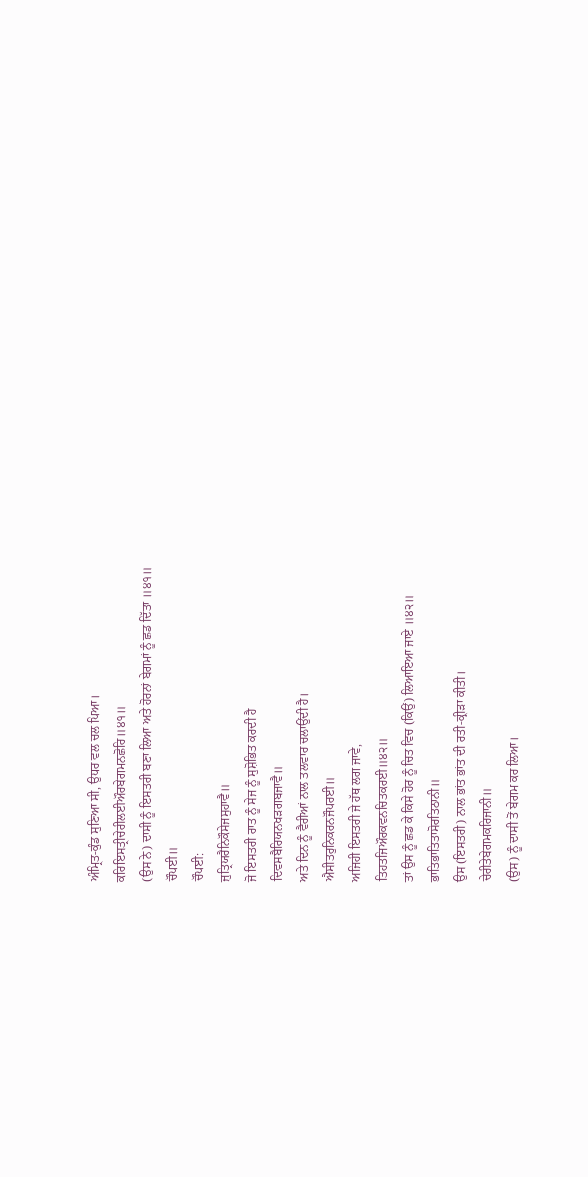ਅੰਮ੍ਰਿਤ-ਕੁੰਡ ਸੁਣਿਆ ਸੀ, ਉਧਰ ਵਲ ਚਲ ਪਿਆ।
ਕਰਿਇਸਤ੍ਰੀਚੇਰੀਲਈਔਰਬੇਗਮਨਛੋਰਿ॥੪੧॥
(ਉਸ ਨੇ) ਦਾਸੀ ਨੂੰ ਇਸਤਰੀ ਬਣਾ ਲਿਆ ਅਤੇ ਹੋਰਨਾਂ ਬੇਗਮਾਂ ਨੂੰ ਛਡ ਦਿੱਤਾ ॥੪੧॥
ਚੌਪਈ॥
ਚੌਪਈ:
ਜੁਤ੍ਰਿਯਰੈਨਿਕੌਸੇਜਸੁਹਾਵੈ॥
ਜੋ ਇਸਤਰੀ ਰਾਤ ਨੂੰ ਸੇਜ ਨੂੰ ਸੁਸ਼ੋਭਿਤ ਕਰਦੀ ਹੈ
ਦਿਵਸਬੈਰਿਯਨਖੜਗਬਜਾਵੈ॥
ਅਤੇ ਦਿਨ ਨੂੰ ਵੈਰੀਆਂ ਨਾਲ ਤਲਵਾਰ ਚਲਾਉਂਦੀ ਹੈ।
ਐਸੀਤਰੁਨਿਕਰਨਜੌਪਰਈ॥
ਅਜਿਹੀ ਇਸਤਰੀ ਜੇ ਹੱਥ ਲਗ ਜਾਵੇ,
ਤਿਹਤਜਿਔਰਕਵਨਚਿਤਕਰਈ॥੪੨॥
ਤਾਂ ਉਸ ਨੂੰ ਛਡ ਕੇ ਕਿਸੇ ਹੋਰ ਨੂੰ ਚਿਤ ਵਿਚ (ਕਿਉਂ) ਲਿਆਇਆ ਜਾਏ ॥੪੨॥
ਭਾਤਿਭਾਤਿਤਾਸੋਰਤਿਠਾਨੀ॥
ਉਸ (ਇਸਤਰੀ) ਨਾਲ ਭਾਂਤ ਭਾਂਤ ਦੀ ਰਤੀ-ਕ੍ਰੀੜਾ ਕੀਤੀ।
ਚੇਰੀਤੇਬੇਗਮਕਰਿਜਾਨੀ॥
(ਉਸ) ਨੂੰ ਦਾਸੀ ਤੋਂ ਬੇਗਮ ਕਰ ਲਿਆ।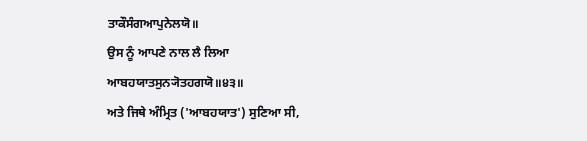ਤਾਕੌਸੰਗਆਪੁਨੇਲਯੋ॥
ਉਸ ਨੂੰ ਆਪਣੇ ਨਾਲ ਲੈ ਲਿਆ
ਆਬਹਯਾਤਸੁਨ੍ਯੋਤਹਗਯੋ॥੪੩॥
ਅਤੇ ਜਿਥੇ ਅੰਮ੍ਰਿਤ ('ਆਬਹਯਾਤ') ਸੁਣਿਆ ਸੀ,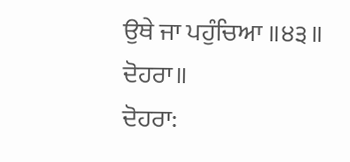ਉਥੇ ਜਾ ਪਹੁੰਚਿਆ ॥੪੩॥
ਦੋਹਰਾ॥
ਦੋਹਰਾ: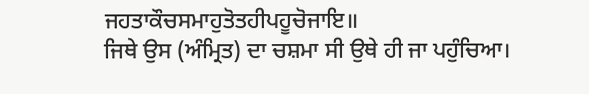ਜਹਤਾਕੌਚਸਮਾਹੁਤੋਤਹੀਪਹੂਚੋਜਾਇ॥
ਜਿਥੇ ਉਸ (ਅੰਮ੍ਰਿਤ) ਦਾ ਚਸ਼ਮਾ ਸੀ ਉਥੇ ਹੀ ਜਾ ਪਹੁੰਚਿਆ।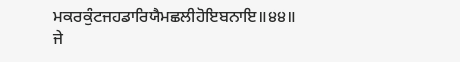ਮਕਰਕੁੰਟਜਹਡਾਰਿਯੈਮਛਲੀਹੋਇਬਨਾਇ॥੪੪॥
ਜੇ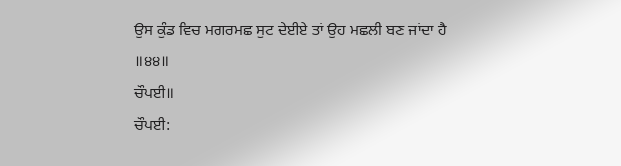ਉਸ ਕੁੰਡ ਵਿਚ ਮਗਰਮਛ ਸੁਟ ਦੇਈਏ ਤਾਂ ਉਹ ਮਛਲੀ ਬਣ ਜਾਂਦਾ ਹੈ ॥੪੪॥
ਚੌਪਈ॥
ਚੌਪਈ: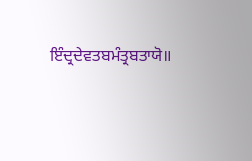ਇੰਦ੍ਰਦੇਵਤਬਮੰਤ੍ਰਬਤਾਯੋ॥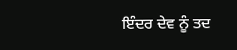ਇੰਦਰ ਦੇਵ ਨੂੰ ਤਦ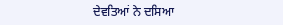ਦੇਵਤਿਆਂ ਨੇ ਦਸਿਆ